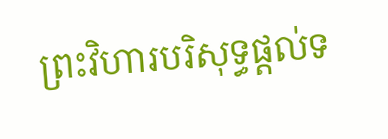ព្រះវិហារបរិសុទ្ធផ្តល់ទ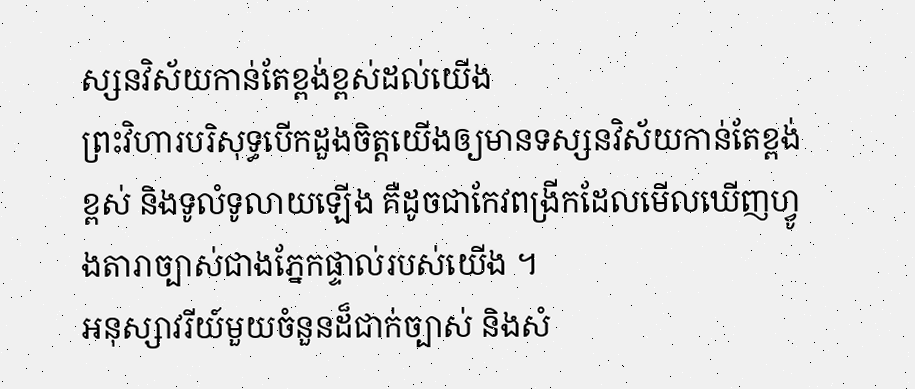ស្សនវិស័យកាន់តែខ្ពង់ខ្ពស់ដល់យើង
ព្រះវិហារបរិសុទ្ធបើកដួងចិត្តយើងឲ្យមានទស្សនវិស័យកាន់តែខ្ពង់ខ្ពស់ និងទូលំទូលាយឡើង គឺដូចជាកែវពង្រីកដែលមើលឃើញហ្វូងតារាច្បាស់ជាងភ្នែកផ្ទាល់របស់យើង ។
អនុស្សាវរីយ៍មួយចំនួនដ៏ជាក់ច្បាស់ និងសំ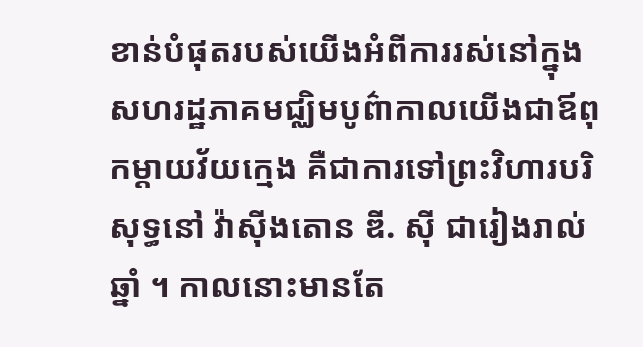ខាន់បំផុតរបស់យើងអំពីការរស់នៅក្នុងសហរដ្ឋភាគមជ្ឈិមបូព៌ាកាលយើងជាឪពុកម្តាយវ័យក្មេង គឺជាការទៅព្រះវិហារបរិសុទ្ធនៅ វ៉ាស៊ីងតោន ឌី. ស៊ី ជារៀងរាល់ឆ្នាំ ។ កាលនោះមានតែ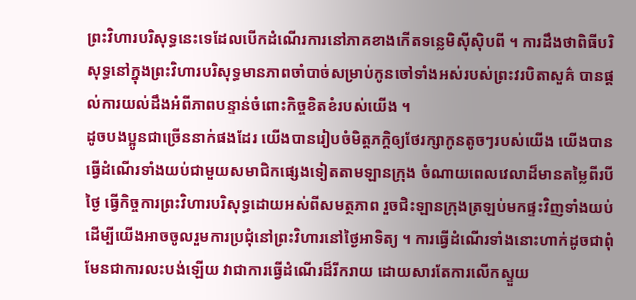ព្រះវិហារបរិសុទ្ធនេះទេដែលបើកដំណើរការនៅភាគខាងកើតទន្លេមិស៊ីស៊ិបពី ។ ការដឹងថាពិធីបរិសុទ្ធនៅក្នុងព្រះវិហារបរិសុទ្ធមានភាពចាំបាច់សម្រាប់កូនចៅទាំងអស់របស់ព្រះវរបិតាសួគ៌ បានផ្តល់ការយល់ដឹងអំពីភាពបន្ទាន់ចំពោះកិច្ចខិតខំរបស់យើង ។
ដូចបងប្អូនជាច្រើននាក់ផងដែរ យើងបានរៀបចំមិត្តភក្តិឲ្យថែរក្សាកូនតូចៗរបស់យើង យើងបានធ្វើដំណើរទាំងយប់ជាមួយសមាជិកផ្សេងទៀតតាមឡានក្រុង ចំណាយពេលវេលាដ៏មានតម្លៃពីរបីថ្ងៃ ធ្វើកិច្ចការព្រះវិហារបរិសុទ្ធដោយអស់ពីសមត្ថភាព រួចជិះឡានក្រុងត្រឡប់មកផ្ទះវិញទាំងយប់ ដើម្បីយើងអាចចូលរួមការប្រជុំនៅព្រះវិហារនៅថ្ងៃអាទិត្យ ។ ការធ្វើដំណើរទាំងនោះហាក់ដូចជាពុំមែនជាការលះបង់ឡើយ វាជាការធ្វើដំណើរដ៏រីករាយ ដោយសារតែការលើកស្ទួយ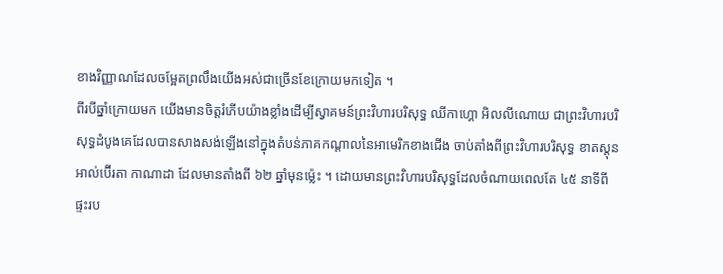ខាងវិញ្ញាណដែលចម្អែតព្រលឹងយើងអស់ជាច្រើនខែក្រោយមកទៀត ។
ពីរបីឆ្នាំក្រោយមក យើងមានចិត្តរំភើបយ៉ាងខ្លាំងដើម្បីស្វាគមន៍ព្រះវិហារបរិសុទ្ធ ឈីកាហ្គោ អិលលីណោយ ជាព្រះវិហារបរិសុទ្ធដំបូងគេដែលបានសាងសង់ឡើងនៅក្នុងតំបន់ភាគកណ្តាលនៃអាមេរិកខាងជើង ចាប់តាំងពីព្រះវិហារបរិសុទ្ធ ខាតស្តុន អាល់ប៊ើរតា កាណាដា ដែលមានតាំងពី ៦២ ឆ្នាំមុនម៉្លេះ ។ ដោយមានព្រះវិហារបរិសុទ្ធដែលចំណាយពេលតែ ៤៥ នាទីពីផ្ទះរប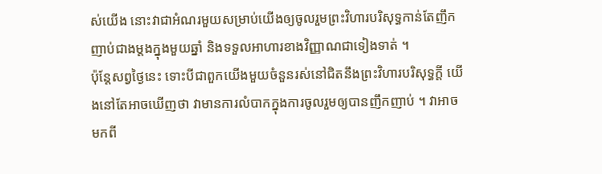ស់យើង នោះវាជាអំណរមួយសម្រាប់យើងឲ្យចូលរួមព្រះវិហារបរិសុទ្ធកាន់តែញឹកញាប់ជាងម្តងក្នុងមួយឆ្នាំ និងទទួលអាហារខាងវិញ្ញាណជាទៀងទាត់ ។
ប៉ុន្តែសព្វថ្ងៃនេះ ទោះបីជាពួកយើងមួយចំនួនរស់នៅជិតនឹងព្រះវិហារបរិសុទ្ធក្តី យើងនៅតែអាចឃើញថា វាមានការលំបាកក្នុងការចូលរួមឲ្យបានញឹកញាប់ ។ វាអាចមកពី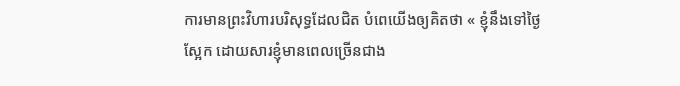ការមានព្រះវិហារបរិសុទ្ធដែលជិត បំពេយើងឲ្យគិតថា « ខ្ញុំនឹងទៅថ្ងៃស្អែក ដោយសារខ្ញុំមានពេលច្រើនជាង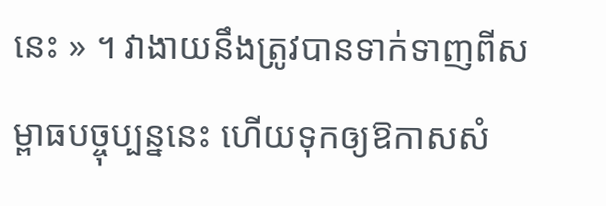នេះ » ។ វាងាយនឹងត្រូវបានទាក់ទាញពីសម្ពាធបច្ចុប្បន្ននេះ ហើយទុកឲ្យឱកាសសំ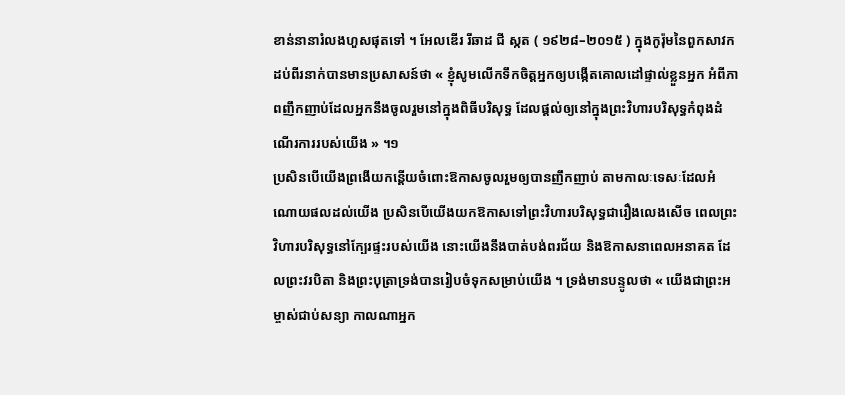ខាន់នានារំលងហួសផុតទៅ ។ អែលឌើរ រីឆាដ ជី ស្កត ( ១៩២៨–២០១៥ ) ក្នុងកូរ៉ុមនៃពួកសាវកដប់ពីរនាក់បានមានប្រសាសន៍ថា « ខ្ញុំសូមលើកទឹកចិត្តអ្នកឲ្យបង្កើតគោលដៅផ្ទាល់ខ្លួនអ្នក អំពីភាពញឹកញាប់ដែលអ្នកនឹងចូលរួមនៅក្នុងពិធីបរិសុទ្ធ ដែលផ្តល់ឲ្យនៅក្នុងព្រះវិហារបរិសុទ្ធកំពុងដំណើរការរបស់យើង » ។១
ប្រសិនបើយើងព្រងើយកន្តើយចំពោះឱកាសចូលរួមឲ្យបានញឹកញាប់ តាមកាលៈទេសៈដែលអំណោយផលដល់យើង ប្រសិនបើយើងយកឱកាសទៅព្រះវិហារបរិសុទ្ធជារឿងលេងសើច ពេលព្រះវិហារបរិសុទ្ធនៅក្បែរផ្ទះរបស់យើង នោះយើងនឹងបាត់បង់ពរជ័យ និងឱកាសនាពេលអនាគត ដែលព្រះវរបិតា និងព្រះបុត្រាទ្រង់បានរៀបចំទុកសម្រាប់យើង ។ ទ្រង់មានបន្ទូលថា « យើងជាព្រះអម្ចាស់ជាប់សន្យា កាលណាអ្នក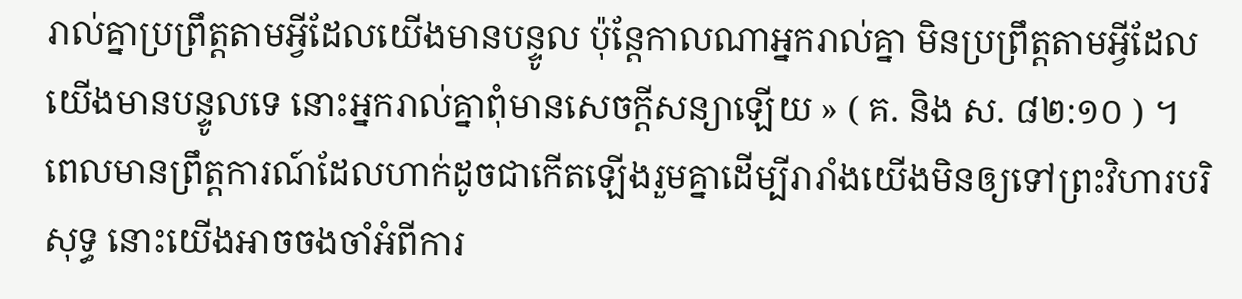រាល់គ្នាប្រព្រឹត្តតាមអ្វីដែលយើងមានបន្ទូល ប៉ុន្តែកាលណាអ្នករាល់គ្នា មិនប្រព្រឹត្តតាមអ្វីដែលយើងមានបន្ទូលទេ នោះអ្នករាល់គ្នាពុំមានសេចក្តីសន្យាឡើយ » ( គ. និង ស. ៨២:១០ ) ។
ពេលមានព្រឹត្តការណ៍ដែលហាក់ដូចជាកើតឡើងរួមគ្នាដើម្បីរារាំងយើងមិនឲ្យទៅព្រះវិហារបរិសុទ្ធ នោះយើងអាចចងចាំអំពីការ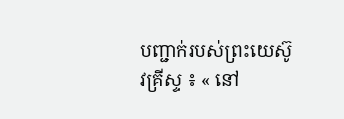បញ្ជាក់របស់ព្រះយេស៊ូវគ្រីស្ទ ៖ « នៅ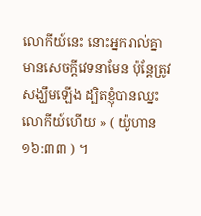លោកីយ៍នេះ នោះអ្នករាល់គ្នាមានសេចក្តីវេទនាមែន ប៉ុន្តែត្រូវសង្ឃឹមឡើង ដ្បិតខ្ញុំបានឈ្នះលោកីយ៍ហើយ » ( យ៉ូហាន ១៦:៣៣ ) ។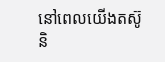នៅពេលយើងតស៊ូ និ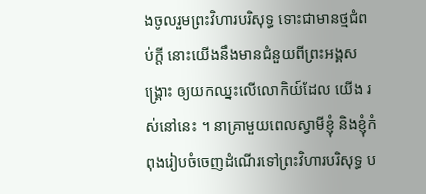ងចូលរួមព្រះវិហារបរិសុទ្ធ ទោះជាមានថ្មជំពប់ក្តី នោះយើងនឹងមានជំនួយពីព្រះអង្គសង្គ្រោះ ឲ្យយកឈ្នះលើលោកិយ៍ដែល យើង រស់នៅនេះ ។ នាគ្រាមួយពេលស្វាមីខ្ញុំ និងខ្ញុំកំពុងរៀបចំចេញដំណើរទៅព្រះវិហារបរិសុទ្ធ ប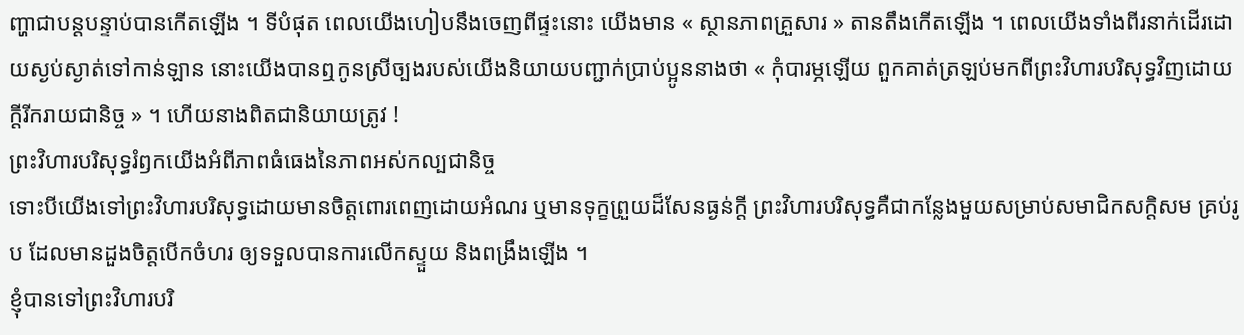ញ្ហាជាបន្តបន្ទាប់បានកើតឡើង ។ ទីបំផុត ពេលយើងហៀបនឹងចេញពីផ្ទះនោះ យើងមាន « ស្ថានភាពគ្រួសារ » តានតឹងកើតឡើង ។ ពេលយើងទាំងពីរនាក់ដើរដោយស្ងប់ស្ងាត់ទៅកាន់ឡាន នោះយើងបានឮកូនស្រីច្បងរបស់យើងនិយាយបញ្ជាក់ប្រាប់ប្អូននាងថា « កុំបារម្ភឡើយ ពួកគាត់ត្រឡប់មកពីព្រះវិហារបរិសុទ្ធវិញដោយក្តីរីករាយជានិច្ច » ។ ហើយនាងពិតជានិយាយត្រូវ !
ព្រះវិហារបរិសុទ្ធរំឭកយើងអំពីភាពធំធេងនៃភាពអស់កល្បជានិច្ច
ទោះបីយើងទៅព្រះវិហារបរិសុទ្ធដោយមានចិត្តពោរពេញដោយអំណរ ឬមានទុក្ខព្រួយដ៏សែនធ្ងន់ក្តី ព្រះវិហារបរិសុទ្ធគឺជាកន្លែងមួយសម្រាប់សមាជិកសក្តិសម គ្រប់រូប ដែលមានដួងចិត្តបើកចំហរ ឲ្យទទួលបានការលើកស្ទួយ និងពង្រឹងឡើង ។
ខ្ញុំបានទៅព្រះវិហារបរិ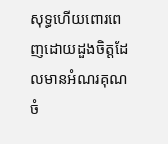សុទ្ធហើយពោរពេញដោយដួងចិត្តដែលមានអំណរគុណ ចំ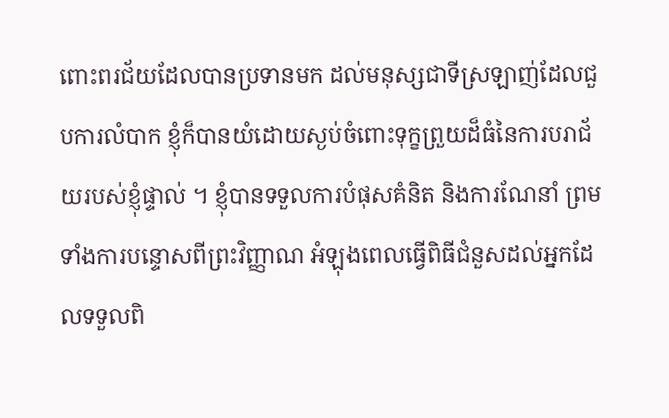ពោះពរជ័យដែលបានប្រទានមក ដល់មនុស្សជាទីស្រឡាញ់ដែលជួបការលំបាក ខ្ញុំក៏បានយំដោយស្ងប់ចំពោះទុក្ខព្រួយដ៏ធំនៃការបរាជ័យរបស់ខ្ញុំផ្ទាល់ ។ ខ្ញុំបានទទួលការបំផុសគំនិត និងការណែនាំ ព្រមទាំងការបន្ទោសពីព្រះវិញ្ញាណ អំឡុងពេលធ្វើពិធីជំនួសដល់អ្នកដែលទទួលពិ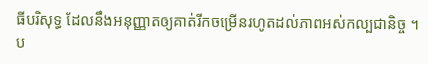ធីបរិសុទ្ធ ដែលនឹងអនុញ្ញាតឲ្យគាត់រីកចម្រើនរហូតដល់ភាពអស់កល្បជានិច្ច ។ ប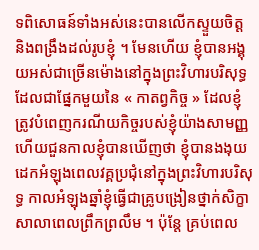ទពិសោធន៍ទាំងអស់នេះបានលើកស្ទួយចិត្ត និងពង្រឹងដល់រូបខ្ញុំ ។ មែនហើយ ខ្ញុំបានអង្គុយអស់ជាច្រើនម៉ោងនៅក្នុងព្រះវិហារបរិសុទ្ធ ដែលជាផ្នែកមួយនៃ « កាតព្វកិច្ច » ដែលខ្ញុំត្រូវបំពេញករណីយកិច្ចរបស់ខ្ញុំយ៉ាងសាមញ្ញ ហើយជួនកាលខ្ញុំបានឃើញថា ខ្ញុំបានងងុយដេកអំឡុងពេលវគ្គប្រជុំនៅក្នុងព្រះវិហារបរិសុទ្ធ កាលអំឡុងឆ្នាំខ្ញុំធ្វើជាគ្រូបង្រៀនថ្នាក់សិក្ខាសាលាពេលព្រឹកព្រលឹម ។ ប៉ុន្តែ គ្រប់ពេល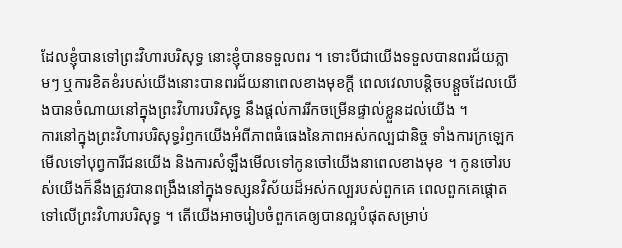ដែលខ្ញុំបានទៅព្រះវិហារបរិសុទ្ធ នោះខ្ញុំបានទទួលពរ ។ ទោះបីជាយើងទទួលបានពរជ័យភ្លាមៗ ឬការខិតខំរបស់យើងនោះបានពរជ័យនាពេលខាងមុខក្តី ពេលវេលាបន្តិចបន្តួចដែលយើងបានចំណាយនៅក្នុងព្រះវិហារបរិសុទ្ធ នឹងផ្តល់ការរីកចម្រើនផ្ទាល់ខ្លួនដល់យើង ។
ការនៅក្នុងព្រះវិហារបរិសុទ្ធរំឭកយើងអំពីភាពធំធេងនៃភាពអស់កល្បជានិច្ច ទាំងការក្រឡេកមើលទៅបុព្វការីជនយើង និងការសំឡឹងមើលទៅកូនចៅយើងនាពេលខាងមុខ ។ កូនចៅរបស់យើងក៏នឹងត្រូវបានពង្រឹងនៅក្នុងទស្សនវិស័យដ៏អស់កល្បរបស់ពួកគេ ពេលពួកគេផ្តោតទៅលើព្រះវិហារបរិសុទ្ធ ។ តើយើងអាចរៀបចំពួកគេឲ្យបានល្អបំផុតសម្រាប់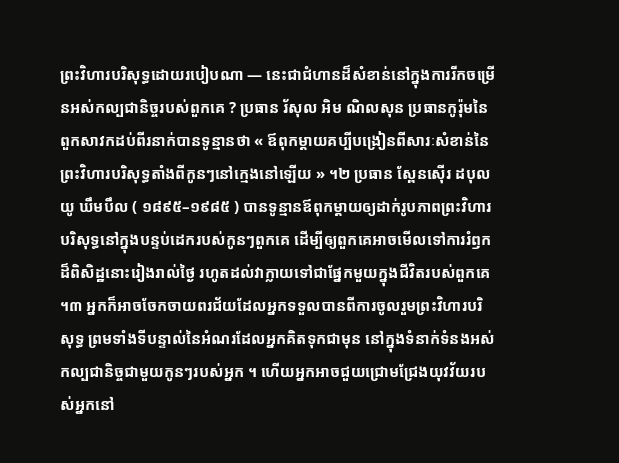ព្រះវិហារបរិសុទ្ធដោយរបៀបណា — នេះជាជំហានដ៏សំខាន់នៅក្នុងការរីកចម្រើនអស់កល្បជានិច្ចរបស់ពួកគេ ? ប្រធាន រ័សុល អិម ណិលសុន ប្រធានកូរ៉ុមនៃពួកសាវកដប់ពីរនាក់បានទូន្មានថា « ឪពុកម្តាយគប្បីបង្រៀនពីសារៈសំខាន់នៃព្រះវិហារបរិសុទ្ធតាំងពីកូនៗនៅក្មេងនៅឡើយ » ។២ ប្រធាន ស្ពែនស៊ើរ ដបុលយូ ឃឹមបឹល ( ១៨៩៥–១៩៨៥ ) បានទូន្មានឪពុកម្តាយឲ្យដាក់រូបភាពព្រះវិហារបរិសុទ្ធនៅក្នុងបន្ទប់ដេករបស់កូនៗពួកគេ ដើម្បីឲ្យពួកគេអាចមើលទៅការរំឭកដ៏ពិសិដ្ឋនោះរៀងរាល់ថ្ងៃ រហូតដល់វាក្លាយទៅជាផ្នែកមួយក្នុងជីវិតរបស់ពួកគេ ។៣ អ្នកក៏អាចចែកចាយពរជ័យដែលអ្នកទទួលបានពីការចូលរួមព្រះវិហារបរិសុទ្ធ ព្រមទាំងទីបន្ទាល់នៃអំណរដែលអ្នកគិតទុកជាមុន នៅក្នុងទំនាក់ទំនងអស់កល្បជានិច្ចជាមួយកូនៗរបស់អ្នក ។ ហើយអ្នកអាចជួយជ្រោមជ្រែងយុវវ័យរបស់អ្នកនៅ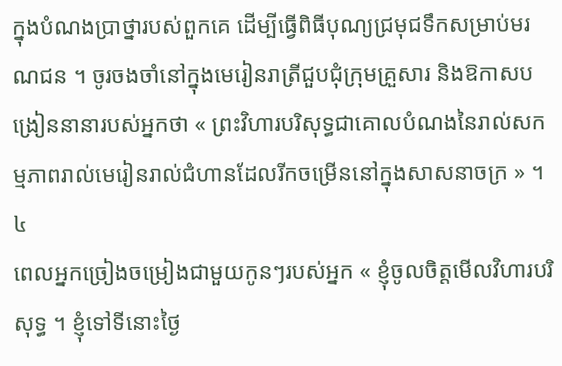ក្នុងបំណងប្រាថ្នារបស់ពួកគេ ដើម្បីធ្វើពិធីបុណ្យជ្រមុជទឹកសម្រាប់មរណជន ។ ចូរចងចាំនៅក្នុងមេរៀនរាត្រីជួបជុំក្រុមគ្រួសារ និងឱកាសបង្រៀននានារបស់អ្នកថា « ព្រះវិហារបរិសុទ្ធជាគោលបំណងនៃរាល់សកម្មភាពរាល់មេរៀនរាល់ជំហានដែលរីកចម្រើននៅក្នុងសាសនាចក្រ » ។៤
ពេលអ្នកច្រៀងចម្រៀងជាមួយកូនៗរបស់អ្នក « ខ្ញុំចូលចិត្តមើលវិហារបរិសុទ្ធ ។ ខ្ញុំទៅទីនោះថ្ងៃ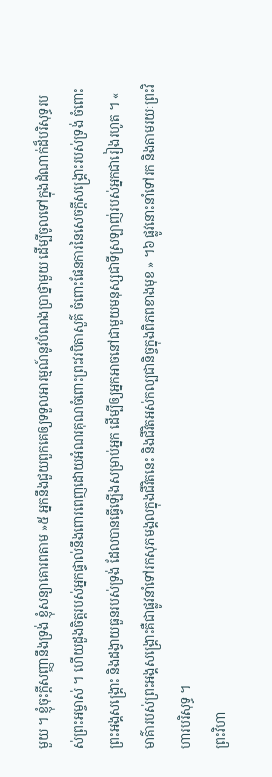មួយ ។ ខ្ញុំចុះក្តីសញ្ញានឹងទ្រង់ ខ្ញុំសន្យាគោរពតាម »៥ អ្នកនឹងជួយពួកគេឲ្យទទួលអារម្មណ៍នូវបំណងប្រាថ្នាមួយ ដើម្បីចូលទៅក្នុងដំណាក់ដ៏បរិសុទ្ធរបស់ព្រះអម្ចាស់ ។ ហើយដួងចិត្តរបស់អ្នកផ្ទាល់នឹងពោរពេញដោយអំណរគុណចំពោះព្រះវរបិតាសួគ៌ ចំពោះផែនការនៃសេចក្តីសង្គ្រោះរបស់ទ្រង់ ចំពោះព្រះអង្គសង្គ្រោះ និងដង្វាយធួនរបស់ទ្រង់ ដែលបានធ្វើឡើងសម្រាប់អ្នក ដើម្បីឲ្យអ្នកអាចនៅជាមួយមនុស្សជាទីស្រឡាញ់របស់អ្នកជារៀងរហូត ។ « មាគ៌ារបស់ព្រះអង្គសង្គ្រោះគឺជាផ្លូវនាំទៅរកសុភមង្គលក្នុងជីវិតនេះ និងជីវិតអស់កល្បជានិច្ចក្នុងពិភពខាងមុខ » ។៦ ផ្លូវនោះនាំទៅរក និងតាមរយៈព្រះវិហារបរិសុទ្ធ ។
ព្រះវិហា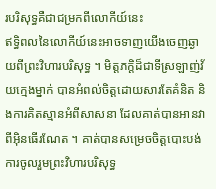របរិសុទ្ធគឺជាជម្រកពីលោកីយ៍នេះ
ឥទ្ធិពលនៃលោកីយ៍នេះអាចទាញយើងចេញឆ្ងាយពីព្រះវិហារបរិសុទ្ធ ។ មិត្តភក្ដិដ៏ជាទីស្រឡាញ់វ័យក្មេងម្នាក់ បានអំពល់ចិត្តដោយសារតែគំនិត និងការគិតស្មានអំពីសាសនា ដែលគាត់បានអានវាពីអ៊ិនធើរណែត ។ គាត់បានសម្រេចចិត្តបោះបង់ការចូលរួមព្រះវិហារបរិសុទ្ធ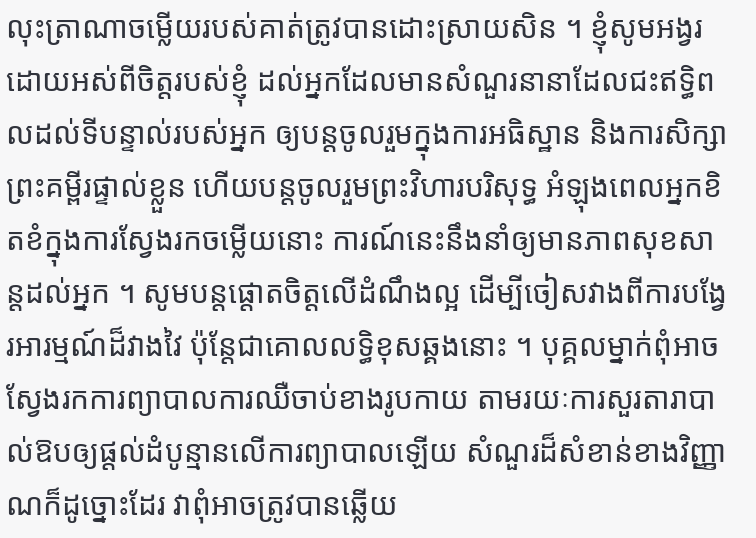លុះត្រាណាចម្លើយរបស់គាត់ត្រូវបានដោះស្រាយសិន ។ ខ្ញុំសូមអង្វរដោយអស់ពីចិត្តរបស់ខ្ញុំ ដល់អ្នកដែលមានសំណួរនានាដែលជះឥទ្ធិពលដល់ទីបន្ទាល់របស់អ្នក ឲ្យបន្តចូលរួមក្នុងការអធិស្ឋាន និងការសិក្សាព្រះគម្ពីរផ្ទាល់ខ្លួន ហើយបន្តចូលរួមព្រះវិហារបរិសុទ្ធ អំឡុងពេលអ្នកខិតខំក្នុងការស្វែងរកចម្លើយនោះ ការណ៍នេះនឹងនាំឲ្យមានភាពសុខសាន្តដល់អ្នក ។ សូមបន្តផ្តោតចិត្តលើដំណឹងល្អ ដើម្បីចៀសវាងពីការបង្វែរអារម្មណ៍ដ៏វាងវៃ ប៉ុន្តែជាគោលលទ្ធិខុសឆ្គងនោះ ។ បុគ្គលម្នាក់ពុំអាចស្វែងរកការព្យាបាលការឈឺចាប់ខាងរូបកាយ តាមរយៈការសួរតារាបាល់ឱបឲ្យផ្តល់ដំបូន្មានលើការព្យាបាលឡើយ សំណួរដ៏សំខាន់ខាងវិញ្ញាណក៏ដូច្នោះដែរ វាពុំអាចត្រូវបានឆ្លើយ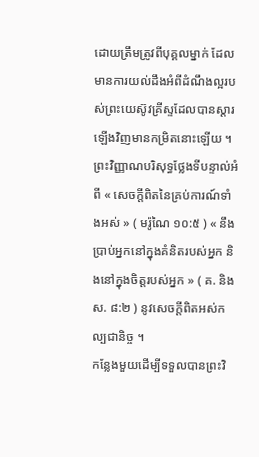ដោយត្រឹមត្រូវពីបុគ្គលម្នាក់ ដែលមានការយល់ដឹងអំពីដំណឹងល្អរបស់ព្រះយេស៊ូវគ្រីស្ទដែលបានស្តារឡើងវិញមានកម្រិតនោះឡើយ ។ ព្រះវិញ្ញាណបរិសុទ្ធថ្លែងទីបន្ទាល់អំពី « សេចក្ដីពិតនៃគ្រប់ការណ៍ទាំងអស់ » ( មរ៉ូណៃ ១០:៥ ) « នឹងប្រាប់អ្នកនៅក្នុងគំនិតរបស់អ្នក និងនៅក្នុងចិត្តរបស់អ្នក » ( គ. និង ស. ៨:២ ) នូវសេចក្តីពិតអស់កល្បជានិច្ច ។
កន្លែងមួយដើម្បីទទួលបានព្រះវិ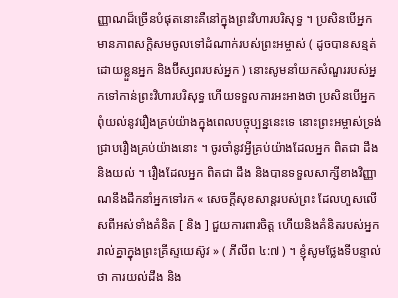ញ្ញាណដ៏ច្រើនបំផុតនោះគឺនៅក្នុងព្រះវិហារបរិសុទ្ធ ។ ប្រសិនបើអ្នកមានភាពសក្តិសមចូលទៅដំណាក់របស់ព្រះអម្ចាស់ ( ដូចបានសន្មត់ដោយខ្លួនអ្នក និងប៊ីស្សពរបស់អ្នក ) នោះសូមនាំយកសំណួររបស់អ្នកទៅកាន់ព្រះវិហារបរិសុទ្ធ ហើយទទួលការអះអាងថា ប្រសិនបើអ្នកពុំយល់នូវរឿងគ្រប់យ៉ាងក្នុងពេលបច្ចុប្បន្ននេះទេ នោះព្រះអម្ចាស់ទ្រង់ជ្រាបរឿងគ្រប់យ៉ាងនោះ ។ ចូរចាំនូវអ្វីគ្រប់យ៉ាងដែលអ្នក ពិតជា ដឹង និងយល់ ។ រឿងដែលអ្នក ពិតជា ដឹង និងបានទទួលសាក្សីខាងវិញ្ញាណនឹងដឹកនាំអ្នកទៅរក « សេចក្តីសុខសាន្តរបស់ព្រះ ដែលហួសលើសពីអស់ទាំងគំនិត [ និង ] ជួយការពារចិត្ត ហើយនិងគំនិតរបស់អ្នករាល់គ្នាក្នុងព្រះគ្រីស្ទយេស៊ូវ » ( ភីលីព ៤:៧ ) ។ ខ្ញុំសូមថ្លែងទីបន្ទាល់ថា ការយល់ដឹង និង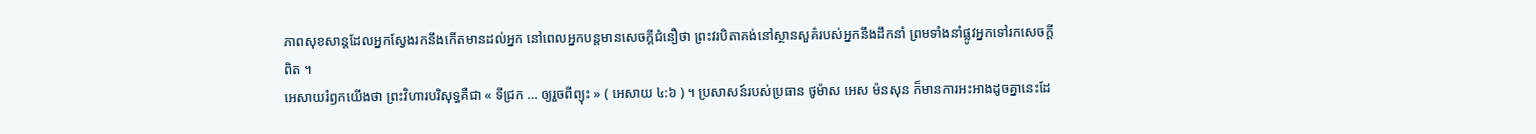ភាពសុខសាន្តដែលអ្នកស្វែងរកនឹងកើតមានដល់អ្នក នៅពេលអ្នកបន្តមានសេចក្តីជំនឿថា ព្រះវរបិតាគង់នៅស្ថានសួគ៌របស់អ្នកនឹងដឹកនាំ ព្រមទាំងនាំផ្លូវអ្នកទៅរកសេចក្តីពិត ។
អេសាយរំឭកយើងថា ព្រះវិហារបរិសុទ្ធគឺជា « ទីជ្រក … ឲ្យរួចពីព្យុះ » ( អេសាយ ៤:៦ ) ។ ប្រសាសន៍របស់ប្រធាន ថូម៉ាស អេស ម៉នសុន ក៏មានការអះអាងដូចគ្នានេះដែ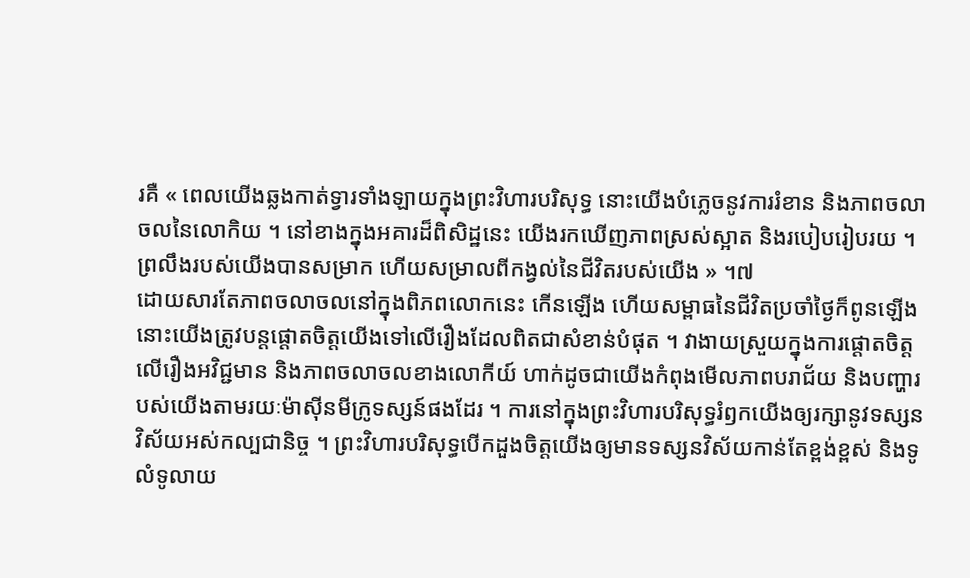រគឺ « ពេលយើងឆ្លងកាត់ទ្វារទាំងឡាយក្នុងព្រះវិហារបរិសុទ្ធ នោះយើងបំភ្លេចនូវការរំខាន និងភាពចលាចលនៃលោកិយ ។ នៅខាងក្នុងអគារដ៏ពិសិដ្ឋនេះ យើងរកឃើញភាពស្រស់ស្អាត និងរបៀបរៀបរយ ។ ព្រលឹងរបស់យើងបានសម្រាក ហើយសម្រាលពីកង្វល់នៃជីវិតរបស់យើង » ។៧
ដោយសារតែភាពចលាចលនៅក្នុងពិភពលោកនេះ កើនឡើង ហើយសម្ពាធនៃជីវិតប្រចាំថ្ងៃក៏ពូនឡើង នោះយើងត្រូវបន្តផ្តោតចិត្តយើងទៅលើរឿងដែលពិតជាសំខាន់បំផុត ។ វាងាយស្រួយក្នុងការផ្តោតចិត្តលើរឿងអវិជ្ជមាន និងភាពចលាចលខាងលោកីយ៍ ហាក់ដូចជាយើងកំពុងមើលភាពបរាជ័យ និងបញ្ហារបស់យើងតាមរយៈម៉ាស៊ីនមីក្រូទស្សន៍ផងដែរ ។ ការនៅក្នុងព្រះវិហារបរិសុទ្ធរំឭកយើងឲ្យរក្សានូវទស្សនវិស័យអស់កល្បជានិច្ច ។ ព្រះវិហារបរិសុទ្ធបើកដួងចិត្តយើងឲ្យមានទស្សនវិស័យកាន់តែខ្ពង់ខ្ពស់ និងទូលំទូលាយ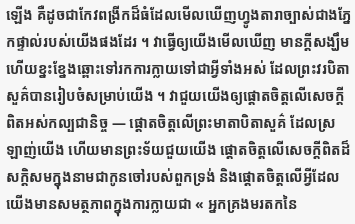ឡើង គឺដូចជាកែវពង្រីកដ៏ធំដែលមើលឃើញហ្វូងតារាច្បាស់ជាងភ្នែកផ្ទាល់របស់យើងផងដែរ ។ វាធ្វើឲ្យយើងមើលឃើញ មានក្តីសង្ឃឹម ហើយខ្នះខ្នែងឆ្ពោះទៅរកការក្លាយទៅជាអ្វីទាំងអស់ ដែលព្រះវរបិតាសួគ៌បានរៀបចំសម្រាប់យើង ។ វាជួយយើងឲ្យផ្តោតចិត្តលើសេចក្តីពិតអស់កល្បជានិច្ច — ផ្តោតចិត្តលើព្រះមាតាបិតាសួគ៌ ដែលស្រឡាញ់យើង ហើយមានព្រះទ័យជួយយើង ផ្តោតចិត្តលើសេចក្តីពិតដ៏សក្តិសមក្នុងនាមជាកូនចៅរបស់ពួកទ្រង់ និងផ្តោតចិត្តលើអ្វីដែលយើងមានសមត្ថភាពក្នុងការក្លាយជា « អ្នកគ្រងមរតកនៃ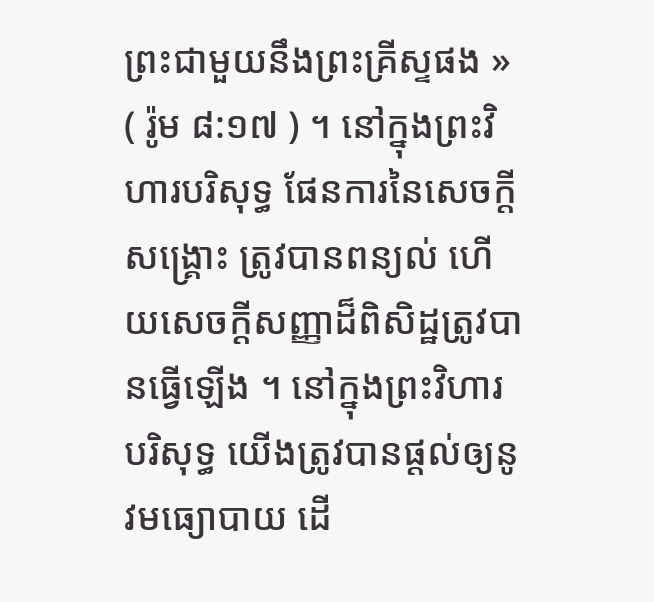ព្រះជាមួយនឹងព្រះគ្រីស្ទផង » ( រ៉ូម ៨:១៧ ) ។ នៅក្នុងព្រះវិហារបរិសុទ្ធ ផែនការនៃសេចក្ដីសង្គ្រោះ ត្រូវបានពន្យល់ ហើយសេចក្ដីសញ្ញាដ៏ពិសិដ្ឋត្រូវបានធ្វើឡើង ។ នៅក្នុងព្រះវិហារបរិសុទ្ធ យើងត្រូវបានផ្តល់ឲ្យនូវមធ្យោបាយ ដើ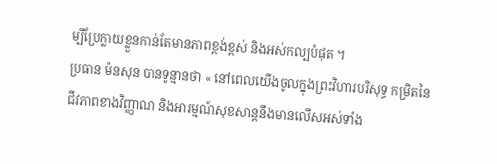ម្បីប្រែក្លាយខ្លួនកាន់តែមានភាពខ្ពង់ខ្ពស់ និងអស់កល្បបំផុត ។
ប្រធាន ម៉នសុន បានទូន្មានថា « នៅពេលយើងចូលក្នុងព្រះវិហារបរិសុទ្ធ កម្រិតនៃជីវភាពខាងវិញ្ញាណ និងអារម្មណ៍សុខសាន្ដនឹងមានលើសអស់ទាំង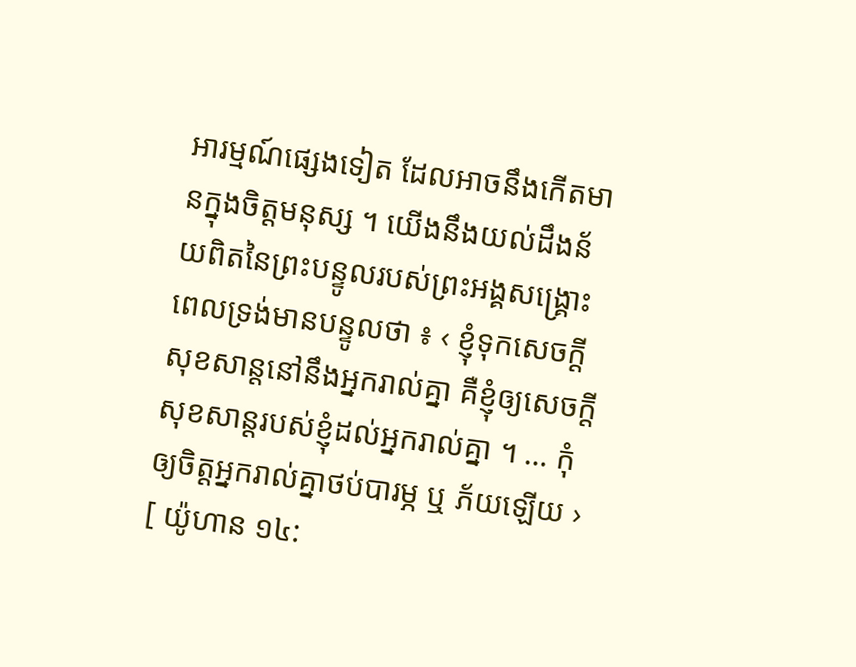អារម្មណ៍ផ្សេងទៀត ដែលអាចនឹងកើតមានក្នុងចិត្តមនុស្ស ។ យើងនឹងយល់ដឹងន័យពិតនៃព្រះបន្ទូលរបស់ព្រះអង្គសង្គ្រោះ ពេលទ្រង់មានបន្ទូលថា ៖ ‹ ខ្ញុំទុកសេចក្ដីសុខសាន្តនៅនឹងអ្នករាល់គ្នា គឺខ្ញុំឲ្យសេចក្ដីសុខសាន្តរបស់ខ្ញុំដល់អ្នករាល់គ្នា ។ … កុំឲ្យចិត្តអ្នករាល់គ្នាថប់បារម្ភ ឬ ភ័យឡើយ › [ យ៉ូហាន ១៤: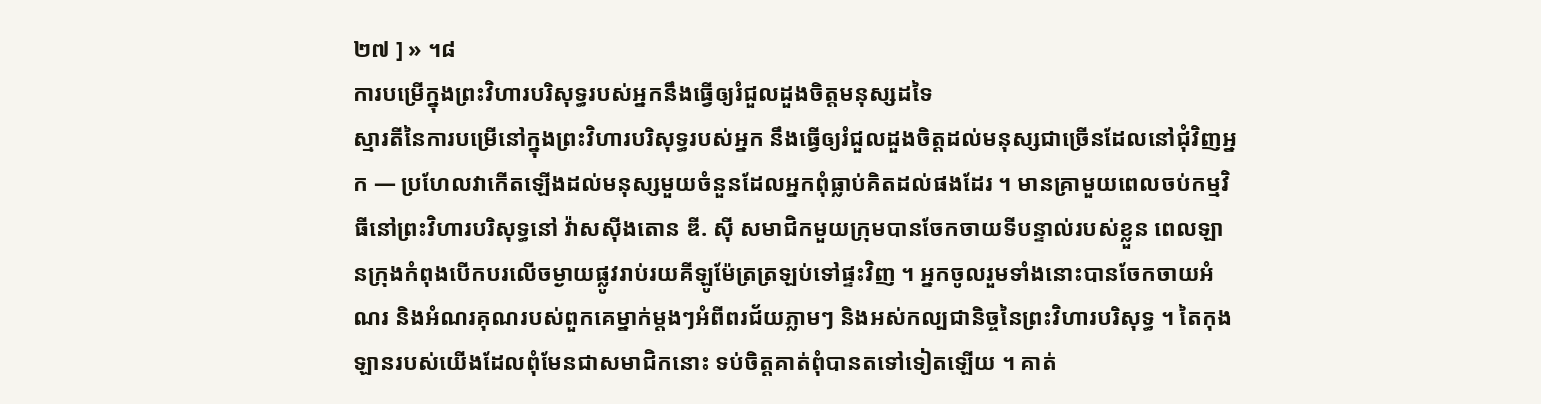២៧ ] » ។៨
ការបម្រើក្នុងព្រះវិហារបរិសុទ្ធរបស់អ្នកនឹងធ្វើឲ្យរំជួលដួងចិត្តមនុស្សដទៃ
ស្មារតីនៃការបម្រើនៅក្នុងព្រះវិហារបរិសុទ្ធរបស់អ្នក នឹងធ្វើឲ្យរំជួលដួងចិត្តដល់មនុស្សជាច្រើនដែលនៅជុំវិញអ្នក — ប្រហែលវាកើតឡើងដល់មនុស្សមួយចំនួនដែលអ្នកពុំធ្លាប់គិតដល់ផងដែរ ។ មានគ្រាមួយពេលចប់កម្មវិធីនៅព្រះវិហារបរិសុទ្ធនៅ វ៉ាសស៊ីងតោន ឌី. ស៊ី សមាជិកមួយក្រុមបានចែកចាយទីបន្ទាល់របស់ខ្លួន ពេលឡានក្រុងកំពុងបើកបរលើចម្ងាយផ្លូវរាប់រយគីឡូម៉ែត្រត្រឡប់ទៅផ្ទះវិញ ។ អ្នកចូលរួមទាំងនោះបានចែកចាយអំណរ និងអំណរគុណរបស់ពួកគេម្នាក់ម្តងៗអំពីពរជ័យភ្លាមៗ និងអស់កល្បជានិច្ចនៃព្រះវិហារបរិសុទ្ធ ។ តៃកុងឡានរបស់យើងដែលពុំមែនជាសមាជិកនោះ ទប់ចិត្តគាត់ពុំបានតទៅទៀតឡើយ ។ គាត់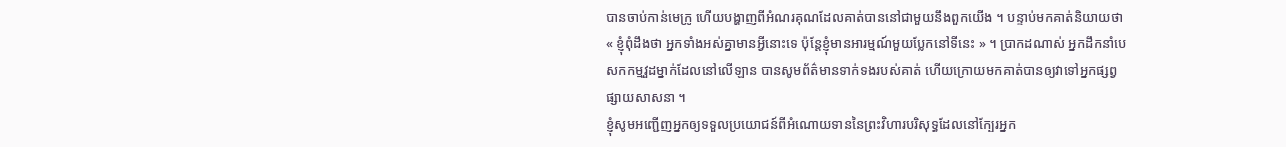បានចាប់កាន់មេក្រូ ហើយបង្ហាញពីអំណរគុណដែលគាត់បាននៅជាមួយនឹងពួកយើង ។ បន្ទាប់មកគាត់និយាយថា « ខ្ញុំពុំដឹងថា អ្នកទាំងអស់គ្នាមានអ្វីនោះទេ ប៉ុន្តែខ្ញុំមានអារម្មណ៍មួយប្លែកនៅទីនេះ » ។ ប្រាកដណាស់ អ្នកដឹកនាំបេសកកម្មវួដម្នាក់ដែលនៅលើឡាន បានសូមព័ត៌មានទាក់ទងរបស់គាត់ ហើយក្រោយមកគាត់បានឲ្យវាទៅអ្នកផ្សព្វផ្សាយសាសនា ។
ខ្ញុំសូមអញ្ជើញអ្នកឲ្យទទួលប្រយោជន៍ពីអំណោយទាននៃព្រះវិហារបរិសុទ្ធដែលនៅក្បែរអ្នក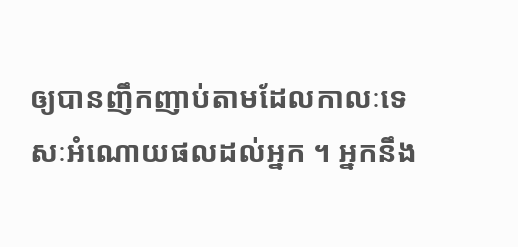ឲ្យបានញឹកញាប់តាមដែលកាលៈទេសៈអំណោយផលដល់អ្នក ។ អ្នកនឹង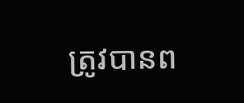ត្រូវបានព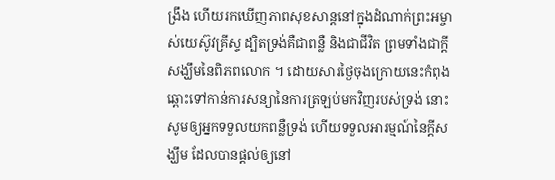ង្រឹង ហើយរកឃើញភាពសុខសាន្តនៅក្នុងដំណាក់ព្រះអម្ចាស់យេស៊ូវគ្រីស្ទ ដ្បិតទ្រង់គឺជាពន្លឺ និងជាជីវិត ព្រមទាំងជាក្តីសង្ឃឹមនៃពិភពលោក ។ ដោយសារថ្ងៃចុងក្រោយនេះកំពុងឆ្ពោះទៅកាន់ការសន្យានៃការត្រឡប់មកវិញរបស់ទ្រង់ នោះសូមឲ្យអ្នកទទួលយកពន្លឺទ្រង់ ហើយទទួលអារម្មណ៍នៃក្តីសង្ឃឹម ដែលបានផ្តល់ឲ្យនៅ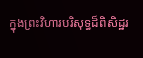ក្នុងព្រះវិហារបរិសុទ្ធដ៏ពិសិដ្ឋរ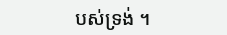បស់ទ្រង់ ។